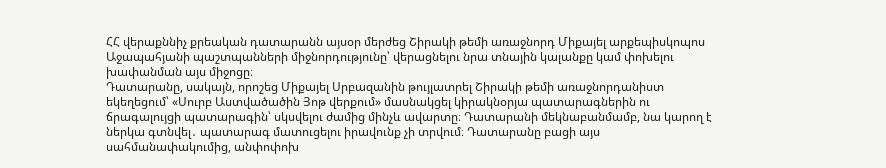ՀՀ վերաքննիչ քրեական դատարանն այսօր մերժեց Շիրակի թեմի առաջնորդ Միքայել արքեպիսկոպոս Աջապահյանի պաշտպանների միջնորդությունը՝ վերացնելու նրա տնային կալանքը կամ փոխելու խափանման այս միջոցը։
Դատարանը, սակայն, որոշեց Միքայել Սրբազանին թույլատրել Շիրակի թեմի առաջնորդանիստ եկեղեցում՝ «Սուրբ Աստվածածին Յոթ վերքում» մասնակցել կիրակնօրյա պատարագներին ու ճրագալույցի պատարագին՝ սկսվելու ժամից մինչև ավարտը։ Դատարանի մեկնաբանմամբ, նա կարող է ներկա գտնվել․ պատարագ մատուցելու իրավունք չի տրվում։ Դատարանը բացի այս սահմանափակումից, անփոփոխ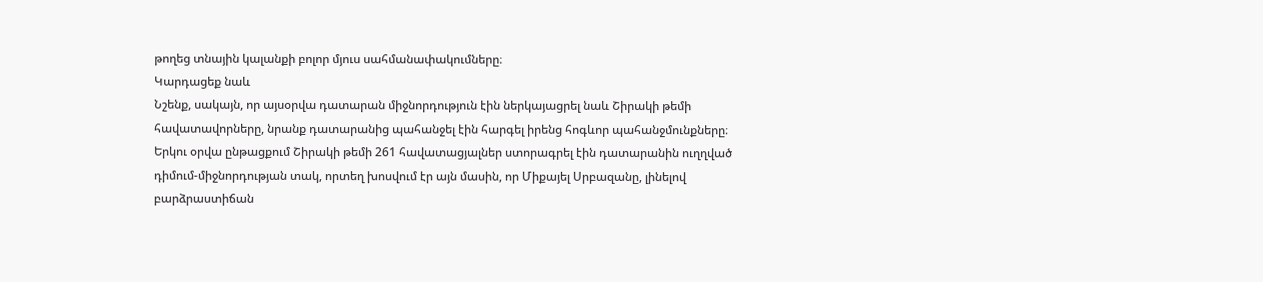թողեց տնային կալանքի բոլոր մյուս սահմանափակումները։
Կարդացեք նաև
Նշենք, սակայն, որ այսօրվա դատարան միջնորդություն էին ներկայացրել նաև Շիրակի թեմի հավատավորները, նրանք դատարանից պահանջել էին հարգել իրենց հոգևոր պահանջմունքները։
Երկու օրվա ընթացքում Շիրակի թեմի 261 հավատացյալներ ստորագրել էին դատարանին ուղղված դիմում-միջնորդության տակ, որտեղ խոսվում էր այն մասին, որ Միքայել Սրբազանը, լինելով բարձրաստիճան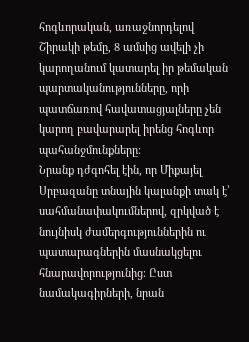հոգևորական, առաջնորդելով Շիրակի թեմը, 8 ամսից ավելի չի կարողանում կատարել իր թեմական պարտականությունները, որի պատճառով հավատացյալները չեն կարող բավարարել իրենց հոգևոր պահանջմունքները։
Նրանք դժգոհել էին, որ Միքայել Սրբազանը տնային կալանքի տակ է՝ սահմանափակումներով, զրկված է նույնիսկ ժամերգություններին ու պատարագներին մասնակցելու հնարավորությունից։ Ըստ նամակագիրների, նրան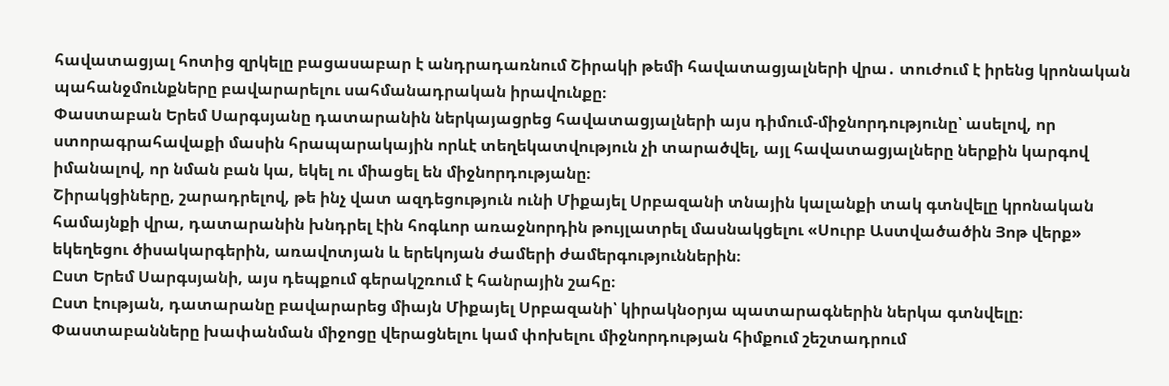հավատացյալ հոտից զրկելը բացասաբար է անդրադառնում Շիրակի թեմի հավատացյալների վրա․ տուժում է իրենց կրոնական պահանջմունքները բավարարելու սահմանադրական իրավունքը։
Փաստաբան Երեմ Սարգսյանը դատարանին ներկայացրեց հավատացյալների այս դիմում-միջնորդությունը՝ ասելով, որ ստորագրահավաքի մասին հրապարակային որևէ տեղեկատվություն չի տարածվել, այլ հավատացյալները ներքին կարգով իմանալով, որ նման բան կա, եկել ու միացել են միջնորդությանը։
Շիրակցիները, շարադրելով, թե ինչ վատ ազդեցություն ունի Միքայել Սրբազանի տնային կալանքի տակ գտնվելը կրոնական համայնքի վրա, դատարանին խնդրել էին հոգևոր առաջնորդին թույլատրել մասնակցելու «Սուրբ Աստվածածին Յոթ վերք» եկեղեցու ծիսակարգերին, առավոտյան և երեկոյան ժամերի ժամերգություններին։
Ըստ Երեմ Սարգսյանի, այս դեպքում գերակշռում է հանրային շահը։
Ըստ էության, դատարանը բավարարեց միայն Միքայել Սրբազանի՝ կիրակնօրյա պատարագներին ներկա գտնվելը։
Փաստաբանները խափանման միջոցը վերացնելու կամ փոխելու միջնորդության հիմքում շեշտադրում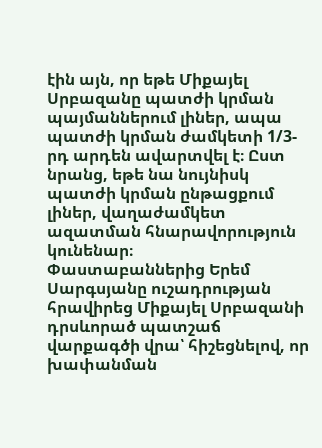էին այն, որ եթե Միքայել Սրբազանը պատժի կրման պայմաններում լիներ, ապա պատժի կրման ժամկետի 1/3-րդ արդեն ավարտվել է։ Ըստ նրանց, եթե նա նույնիսկ պատժի կրման ընթացքում լիներ, վաղաժամկետ ազատման հնարավորություն կունենար։
Փաստաբաններից Երեմ Սարգսյանը ուշադրության հրավիրեց Միքայել Սրբազանի դրսևորած պատշաճ վարքագծի վրա՝ հիշեցնելով, որ խափանման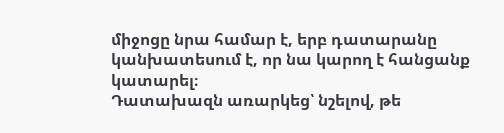միջոցը նրա համար է, երբ դատարանը կանխատեսում է, որ նա կարող է հանցանք կատարել։
Դատախազն առարկեց՝ նշելով, թե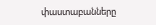փաստաբանները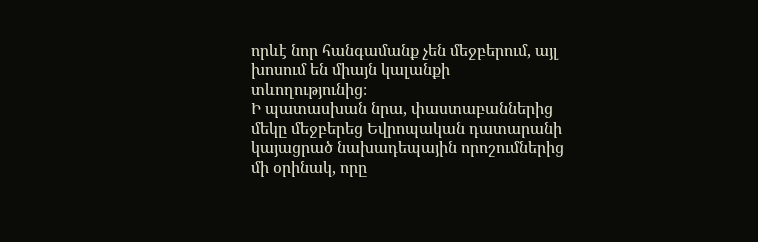որևէ նոր հանգամանք չեն մեջբերում, այլ խոսում են միայն կալանքի տևողությունից։
Ի պատասխան նրա, փաստաբաններից մեկը մեջբերեց Եվրոպական դատարանի կայացրած նախադեպային որոշումներից մի օրինակ, որը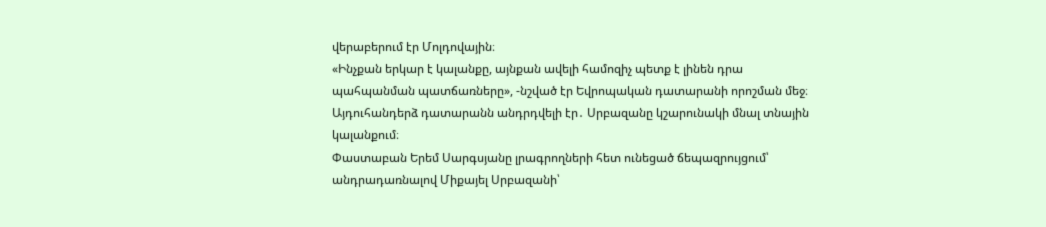վերաբերում էր Մոլդովային։
«Ինչքան երկար է կալանքը, այնքան ավելի համոզիչ պետք է լինեն դրա պահպանման պատճառները», -նշված էր Եվրոպական դատարանի որոշման մեջ։
Այդուհանդերձ դատարանն անդրդվելի էր․ Սրբազանը կշարունակի մնալ տնային կալանքում։
Փաստաբան Երեմ Սարգսյանը լրագրողների հետ ունեցած ճեպազրույցում՝ անդրադառնալով Միքայել Սրբազանի՝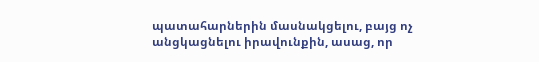պատահարներին մասնակցելու, բայց ոչ անցկացնելու իրավունքին, ասաց, որ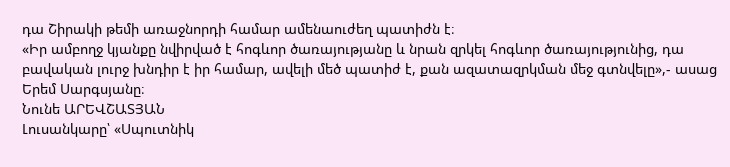դա Շիրակի թեմի առաջնորդի համար ամենաուժեղ պատիժն է։
«Իր ամբողջ կյանքը նվիրված է հոգևոր ծառայությանը և նրան զրկել հոգևոր ծառայությունից, դա բավական լուրջ խնդիր է իր համար, ավելի մեծ պատիժ է, քան ազատազրկման մեջ գտնվելը»,- ասաց Երեմ Սարգսյանը։
Նունե ԱՐԵՎՇԱՏՅԱՆ
Լուսանկարը՝ «Սպուտնիկ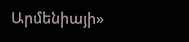Արմենիայի»